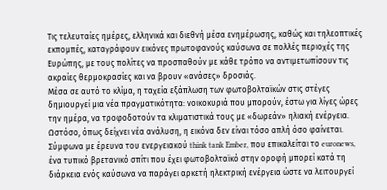Τις τελευταίες ημέρες, ελληνικά και διεθνή μέσα ενημέρωσης, καθώς και τηλεοπτικές εκπομπές, καταγράφουν εικόνες πρωτοφανούς καύσωνα σε πολλές περιοχές της Ευρώπης, με τους πολίτες να προσπαθούν με κάθε τρόπο να αντιμετωπίσουν τις ακραίες θερμοκρασίες και να βρουν «ανάσες» δροσιάς.
Μέσα σε αυτό το κλίμα, η ταχεία εξάπλωση των φωτοβολταϊκών στις στέγες δημιουργεί μια νέα πραγματικότητα: νοικοκυριά που μπορούν, έστω για λίγες ώρες την ημέρα, να τροφοδοτούν τα κλιματιστικά τους με «δωρεάν» ηλιακή ενέργεια. Ωστόσο, όπως δείχνει νέα ανάλυση, η εικόνα δεν είναι τόσο απλή όσο φαίνεται. Σύμφωνα με έρευνα του ενεργειακού think tank Ember, που επικαλείται το euronews, ένα τυπικό βρετανικό σπίτι που έχει φωτοβολταϊκό στην οροφή μπορεί κατά τη διάρκεια ενός καύσωνα να παράγει αρκετή ηλεκτρική ενέργεια ώστε να λειτουργεί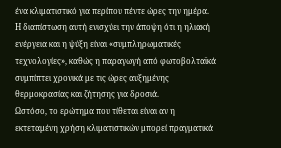ένα κλιματιστικό για περίπου πέντε ώρες την ημέρα. Η διαπίστωση αυτή ενισχύει την άποψη ότι η ηλιακή ενέργεια και η ψύξη είναι «συμπληρωματικές τεχνολογίες», καθώς η παραγωγή από φωτοβολταϊκά συμπίπτει χρονικά με τις ώρες αυξημένης θερμοκρασίας και ζήτησης για δροσιά.
Ωστόσο, το ερώτημα που τίθεται είναι αν η εκτεταμένη χρήση κλιματιστικών μπορεί πραγματικά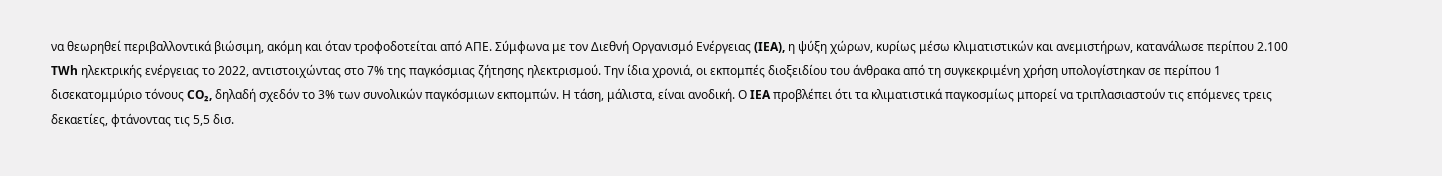να θεωρηθεί περιβαλλοντικά βιώσιμη, ακόμη και όταν τροφοδοτείται από ΑΠΕ. Σύμφωνα με τον Διεθνή Οργανισμό Ενέργειας (IEA), η ψύξη χώρων, κυρίως μέσω κλιματιστικών και ανεμιστήρων, κατανάλωσε περίπου 2.100 TWh ηλεκτρικής ενέργειας το 2022, αντιστοιχώντας στο 7% της παγκόσμιας ζήτησης ηλεκτρισμού. Την ίδια χρονιά, οι εκπομπές διοξειδίου του άνθρακα από τη συγκεκριμένη χρήση υπολογίστηκαν σε περίπου 1 δισεκατομμύριο τόνους CO₂, δηλαδή σχεδόν το 3% των συνολικών παγκόσμιων εκπομπών. Η τάση, μάλιστα, είναι ανοδική. Ο IEA προβλέπει ότι τα κλιματιστικά παγκοσμίως μπορεί να τριπλασιαστούν τις επόμενες τρεις δεκαετίες, φτάνοντας τις 5,5 δισ.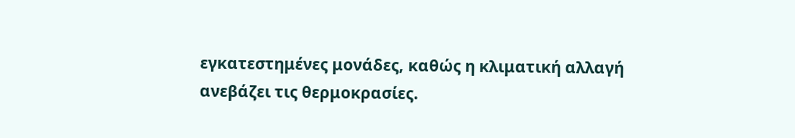εγκατεστημένες μονάδες, καθώς η κλιματική αλλαγή ανεβάζει τις θερμοκρασίες.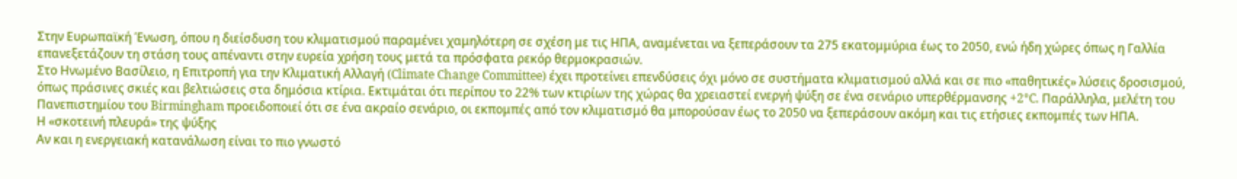Στην Ευρωπαϊκή Ένωση, όπου η διείσδυση του κλιματισμού παραμένει χαμηλότερη σε σχέση με τις ΗΠΑ, αναμένεται να ξεπεράσουν τα 275 εκατομμύρια έως το 2050, ενώ ήδη χώρες όπως η Γαλλία επανεξετάζουν τη στάση τους απέναντι στην ευρεία χρήση τους μετά τα πρόσφατα ρεκόρ θερμοκρασιών.
Στο Ηνωμένο Βασίλειο, η Επιτροπή για την Κλιματική Αλλαγή (Climate Change Committee) έχει προτείνει επενδύσεις όχι μόνο σε συστήματα κλιματισμού αλλά και σε πιο «παθητικές» λύσεις δροσισμού, όπως πράσινες σκιές και βελτιώσεις στα δημόσια κτίρια. Εκτιμάται ότι περίπου το 22% των κτιρίων της χώρας θα χρειαστεί ενεργή ψύξη σε ένα σενάριο υπερθέρμανσης +2°C. Παράλληλα, μελέτη του Πανεπιστημίου του Birmingham προειδοποιεί ότι σε ένα ακραίο σενάριο, οι εκπομπές από τον κλιματισμό θα μπορούσαν έως το 2050 να ξεπεράσουν ακόμη και τις ετήσιες εκπομπές των ΗΠΑ.
Η «σκοτεινή πλευρά» της ψύξης
Αν και η ενεργειακή κατανάλωση είναι το πιο γνωστό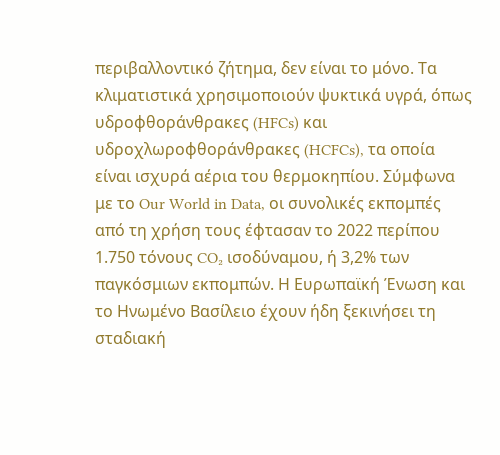περιβαλλοντικό ζήτημα, δεν είναι το μόνο. Τα κλιματιστικά χρησιμοποιούν ψυκτικά υγρά, όπως υδροφθοράνθρακες (HFCs) και υδροχλωροφθοράνθρακες (HCFCs), τα οποία είναι ισχυρά αέρια του θερμοκηπίου. Σύμφωνα με το Our World in Data, οι συνολικές εκπομπές από τη χρήση τους έφτασαν το 2022 περίπου 1.750 τόνους CO₂ ισοδύναμου, ή 3,2% των παγκόσμιων εκπομπών. Η Ευρωπαϊκή Ένωση και το Ηνωμένο Βασίλειο έχουν ήδη ξεκινήσει τη σταδιακή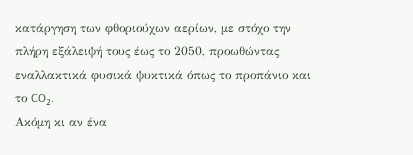κατάργηση των φθοριούχων αερίων, με στόχο την πλήρη εξάλειψή τους έως το 2050, προωθώντας εναλλακτικά φυσικά ψυκτικά όπως το προπάνιο και το CO₂.
Ακόμη κι αν ένα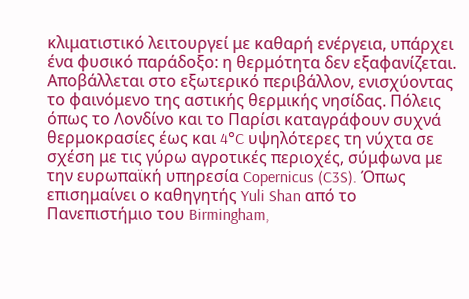κλιματιστικό λειτουργεί με καθαρή ενέργεια, υπάρχει ένα φυσικό παράδοξο: η θερμότητα δεν εξαφανίζεται. Αποβάλλεται στο εξωτερικό περιβάλλον, ενισχύοντας το φαινόμενο της αστικής θερμικής νησίδας. Πόλεις όπως το Λονδίνο και το Παρίσι καταγράφουν συχνά θερμοκρασίες έως και 4°C υψηλότερες τη νύχτα σε σχέση με τις γύρω αγροτικές περιοχές, σύμφωνα με την ευρωπαϊκή υπηρεσία Copernicus (C3S). Όπως επισημαίνει ο καθηγητής Yuli Shan από το Πανεπιστήμιο του Birmingham,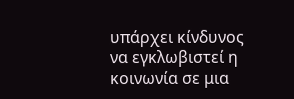υπάρχει κίνδυνος να εγκλωβιστεί η κοινωνία σε μια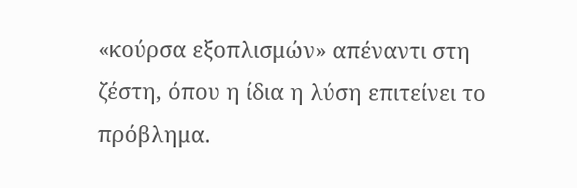«κούρσα εξοπλισμών» απέναντι στη ζέστη, όπου η ίδια η λύση επιτείνει το πρόβλημα.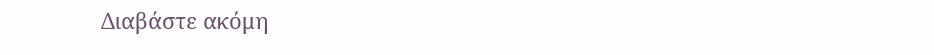Διαβάστε ακόμη